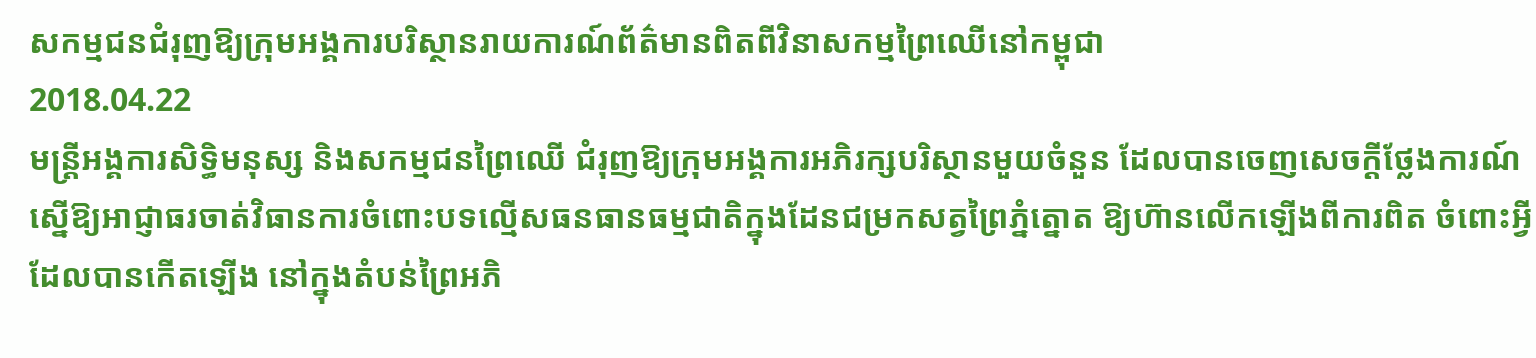សកម្មជនជំរុញឱ្យក្រុមអង្គការបរិស្ថានរាយការណ៍ព័ត៌មានពិតពីវិនាសកម្មព្រៃឈើនៅកម្ពុជា
2018.04.22
មន្ត្រីអង្គការសិទ្ធិមនុស្ស និងសកម្មជនព្រៃឈើ ជំរុញឱ្យក្រុមអង្គការអភិរក្សបរិស្ថានមួយចំនួន ដែលបានចេញសេចក្ដីថ្លែងការណ៍ ស្នើឱ្យអាជ្ញាធរចាត់វិធានការចំពោះបទល្មើសធនធានធម្មជាតិក្នុងដែនជម្រកសត្វព្រៃភ្នំត្នោត ឱ្យហ៊ានលើកឡើងពីការពិត ចំពោះអ្វីដែលបានកើតឡើង នៅក្នុងតំបន់ព្រៃអភិ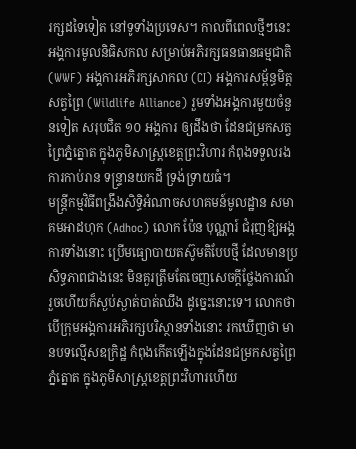រក្សដទៃទៀត នៅទូទាំងប្រទេស។ កាលពីពេលថ្មីៗនេះ អង្គការមូលនិធិសកល សម្រាប់អភិរក្សធនធានធម្មជាតិ (WWF) អង្គការអភិរក្សសាកល (CI) អង្គការសម្ព័ន្ធមិត្តសត្វព្រៃ (Wildlife Alliance) រួមទាំងអង្គការមួយចំនួនទៀត សរុបជិត ១០ អង្គការ ឲ្យដឹងថា ដែនជម្រកសត្វព្រៃភ្នំត្នោត ក្នុងភូមិសាស្ត្រខេត្តព្រះវិហារ កំពុងទទួលរងការកាប់រាន ទន្ទ្រានយកដី ទ្រង់ទ្រាយធំ។
មន្ត្រីកម្មវិធីពង្រឹងសិទ្ធិអំណាចសហគមន៍មូលដ្ឋាន សមាគមអាដហុក (Adhoc) លោក ប៉ែន បុណ្ណារ៍ ជំរុញឱ្យអង្គការទាំងនោះ ប្រើមធ្យោបាយតស៊ូមតិបែបថ្មី ដែលមានប្រសិទ្ធភាពជាងនេះ មិនគួរត្រឹមតែចេញសេចក្ដីថ្លែងការណ៍ រួចហើយក៏ស្ងប់ស្ងាត់បាត់ឈឹង ដូច្នេះនោះទេ។ លោកថាបើក្រុមអង្គការអភិរក្សបរិស្ថានទាំងនោះ រកឃើញថា មានបទល្មើសឧក្រិដ្ឋ កំពុងកើតឡើងក្នុងដែនជម្រកសត្វព្រៃភ្នំត្នោត ក្នុងភូមិសាស្ត្រខេត្តព្រះវិហារហើយ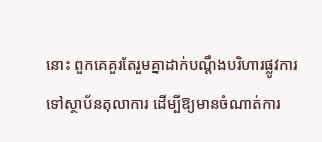នោះ ពួកគេគួរតែរួមគ្នាដាក់បណ្ដឹងបរិហារផ្លូវការ ទៅស្ថាប័នតុលាការ ដើម្បីឱ្យមានចំណាត់ការ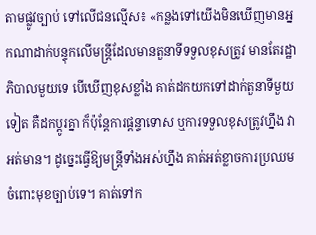តាមផ្លូវច្បាប់ ទៅលើជនល្មើស៖ «កន្លងទៅយើងមិនឃើញមានអ្នកណាដាក់បន្ទុកលើមន្ត្រីដែលមានតួនាទីទទួលខុសត្រូវ មានតែរដ្ឋាភិបាលមួយទេ បើឃើញខុសខ្លាំង គាត់ដកយកទៅដាក់តួនាទីមួយទៀត គឺដកប្ដូរគ្នា ក៏ប៉ុន្តែការផ្ដន្ទាទោស ឬការទទួលខុសត្រូវហ្នឹង វាអត់មាន។ ដូច្នេះធ្វើឱ្យមន្ត្រីទាំងអស់ហ្នឹង គាត់អត់ខ្លាចការប្រឈមចំពោះមុខច្បាប់ទេ។ គាត់ទៅក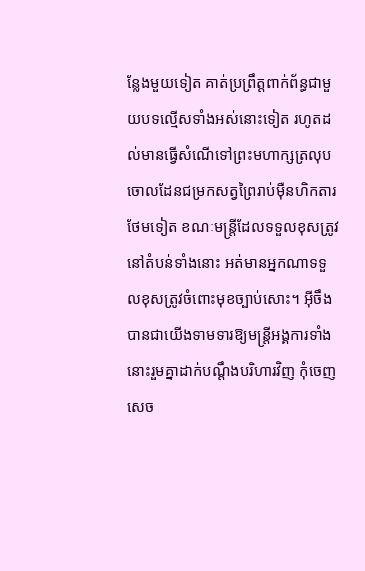ន្លែងមួយទៀត គាត់ប្រព្រឹត្តពាក់ព័ន្ធជាមួយបទល្មើសទាំងអស់នោះទៀត រហូតដល់មានធ្វើសំណើទៅព្រះមហាក្សត្រលុបចោលដែនជម្រកសត្វព្រៃរាប់ម៉ឺនហិកតារថែមទៀត ខណៈមន្ត្រីដែលទទួលខុសត្រូវនៅតំបន់ទាំងនោះ អត់មានអ្នកណាទទួលខុសត្រូវចំពោះមុខច្បាប់សោះ។ អ៊ីចឹងបានជាយើងទាមទារឱ្យមន្ត្រីអង្គការទាំងនោះរួមគ្នាដាក់បណ្ដឹងបរិហារវិញ កុំចេញសេច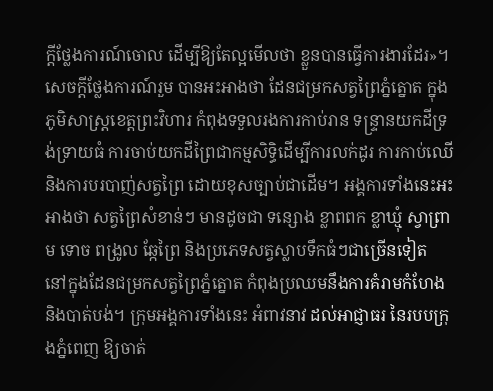ក្ដីថ្លែងការណ៍ចោល ដើម្បីឱ្យតែល្អមើលថា ខ្លួនបានធ្វើការងារដែរ»។
សេចក្ដីថ្លែងការណ៍រួម បានអះអាងថា ដែនជម្រកសត្វព្រៃភ្នំត្នោត ក្នុងភូមិសាស្ត្រខេត្តព្រះវិហារ កំពុងទទួលរងការកាប់រាន ទន្ទ្រានយកដីទ្រង់ទ្រាយធំ ការចាប់យកដីព្រៃជាកម្មសិទ្ធិដើម្បីការលក់ដូរ ការកាប់ឈើ និងការបរបាញ់សត្វព្រៃ ដោយខុសច្បាប់ជាដើម។ អង្គការទាំងនេះអះអាងថា សត្វព្រៃសំខាន់ៗ មានដូចជា ទន្សោង ខ្លាពពក ខ្លាឃ្មុំ ស្វាព្រាម ទោច ពង្រូល ឆ្កែព្រៃ និងប្រភេទសត្វស្លាបទឹកធំៗជាច្រើនទៀត នៅក្នុងដែនជម្រកសត្វព្រៃភ្នំត្នោត កំពុងប្រឈមនឹងការគំរាមកំហែង និងបាត់បង់។ ក្រុមអង្គការទាំងនេះ អំពាវនាវ ដល់អាជ្ញាធរ នៃរបបក្រុងភ្នំពេញ ឱ្យចាត់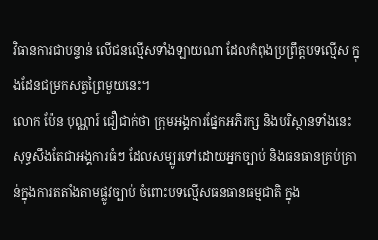វិធានការជាបន្ទាន់ លើជនល្មើសទាំងឡាយណា ដែលកំពុងប្រព្រឹត្តបទល្មើស ក្នុងដែនជម្រកសត្វព្រៃមួយនេះ។
លោក ប៉ែន បុណ្ណារ៍ ជឿជាក់ថា ក្រុមអង្គការផ្នែកអភិរក្ស និងបរិស្ថានទាំងនេះ សុទ្ធសឹងតែជាអង្គការធំៗ ដែលសម្បូរទៅដោយអ្នកច្បាប់ និងធនធានគ្រប់គ្រាន់ក្នុងការតតាំងតាមផ្លូវច្បាប់ ចំពោះបទល្មើសធនធានធម្មជាតិ ក្នុង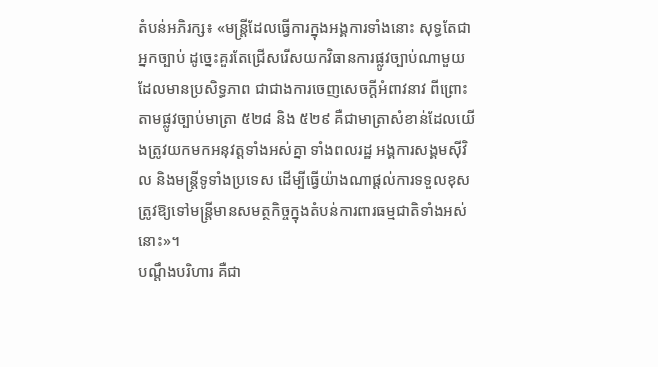តំបន់អភិរក្ស៖ «មន្ត្រីដែលធ្វើការក្នុងអង្គការទាំងនោះ សុទ្ធតែជាអ្នកច្បាប់ ដូច្នេះគួរតែជ្រើសរើសយកវិធានការផ្លូវច្បាប់ណាមួយដែលមានប្រសិទ្ធភាព ជាជាងការចេញសេចក្ដីអំពាវនាវ ពីព្រោះតាមផ្លូវច្បាប់មាត្រា ៥២៨ និង ៥២៩ គឺជាមាត្រាសំខាន់ដែលយើងត្រូវយកមកអនុវត្តទាំងអស់គ្នា ទាំងពលរដ្ឋ អង្គការសង្គមស៊ីវិល និងមន្ត្រីទូទាំងប្រទេស ដើម្បីធ្វើយ៉ាងណាផ្ដល់ការទទួលខុសត្រូវឱ្យទៅមន្ត្រីមានសមត្ថកិច្ចក្នុងតំបន់ការពារធម្មជាតិទាំងអស់នោះ»។
បណ្ដឹងបរិហារ គឺជា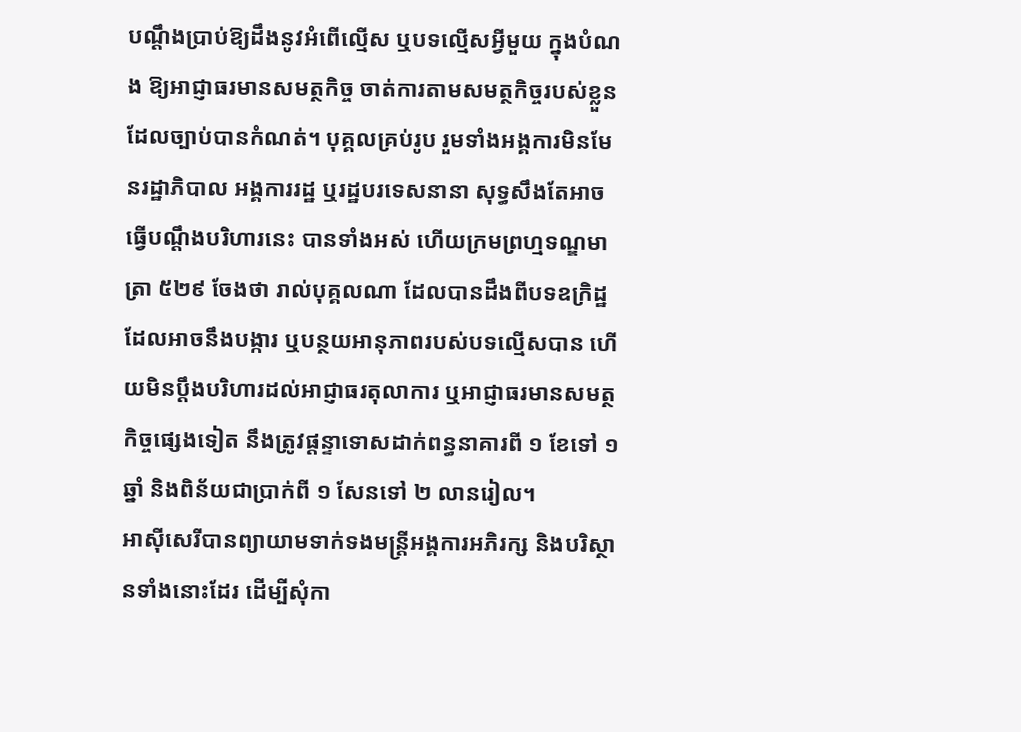បណ្ដឹងប្រាប់ឱ្យដឹងនូវអំពើល្មើស ឬបទល្មើសអ្វីមួយ ក្នុងបំណង ឱ្យអាជ្ញាធរមានសមត្ថកិច្ច ចាត់ការតាមសមត្ថកិច្ចរបស់ខ្លួន ដែលច្បាប់បានកំណត់។ បុគ្គលគ្រប់រូប រួមទាំងអង្គការមិនមែនរដ្ឋាភិបាល អង្គការរដ្ឋ ឬរដ្ឋបរទេសនានា សុទ្ធសឹងតែអាចធ្វើបណ្ដឹងបរិហារនេះ បានទាំងអស់ ហើយក្រមព្រហ្មទណ្ឌមាត្រា ៥២៩ ចែងថា រាល់បុគ្គលណា ដែលបានដឹងពីបទឧក្រិដ្ឋ ដែលអាចនឹងបង្ការ ឬបន្ថយអានុភាពរបស់បទល្មើសបាន ហើយមិនប្ដឹងបរិហារដល់អាជ្ញាធរតុលាការ ឬអាជ្ញាធរមានសមត្ថកិច្ចផ្សេងទៀត នឹងត្រូវផ្ដន្ទាទោសដាក់ពន្ធនាគារពី ១ ខែទៅ ១ ឆ្នាំ និងពិន័យជាប្រាក់ពី ១ សែនទៅ ២ លានរៀល។
អាស៊ីសេរីបានព្យាយាមទាក់ទងមន្ត្រីអង្គការអភិរក្ស និងបរិស្ថានទាំងនោះដែរ ដើម្បីសុំកា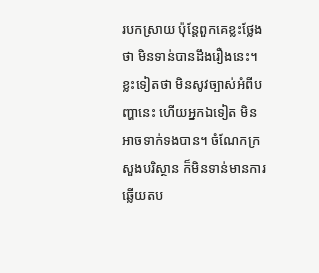របកស្រាយ ប៉ុន្តែពួកគេខ្លះថ្លែងថា មិនទាន់បានដឹងរឿងនេះ។ ខ្លះទៀតថា មិនសូវច្បាស់អំពីបញ្ហានេះ ហើយអ្នកឯទៀត មិនអាចទាក់ទងបាន។ ចំណែកក្រសួងបរិស្ថាន ក៏មិនទាន់មានការឆ្លើយតប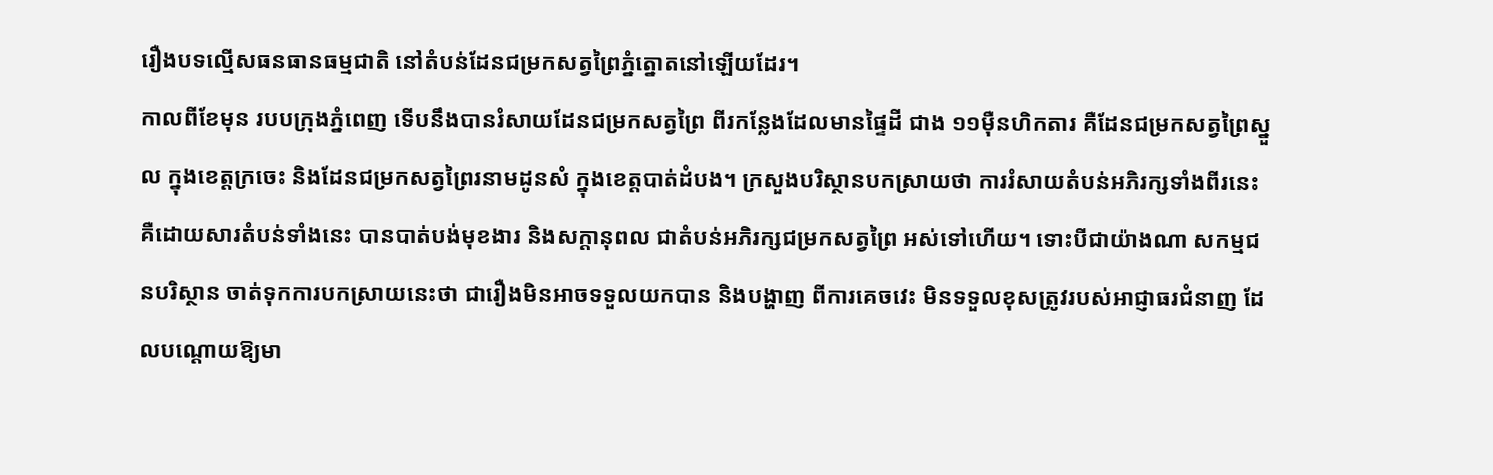រឿងបទល្មើសធនធានធម្មជាតិ នៅតំបន់ដែនជម្រកសត្វព្រៃភ្នំត្នោតនៅឡើយដែរ។
កាលពីខែមុន របបក្រុងភ្នំពេញ ទើបនឹងបានរំសាយដែនជម្រកសត្វព្រៃ ពីរកន្លែងដែលមានផ្ទៃដី ជាង ១១ម៉ឺនហិកតារ គឺដែនជម្រកសត្វព្រៃស្នួល ក្នុងខេត្តក្រចេះ និងដែនជម្រកសត្វព្រៃរនាមដូនសំ ក្នុងខេត្តបាត់ដំបង។ ក្រសួងបរិស្ថានបកស្រាយថា ការរំសាយតំបន់អភិរក្សទាំងពីរនេះ គឺដោយសារតំបន់ទាំងនេះ បានបាត់បង់មុខងារ និងសក្ដានុពល ជាតំបន់អភិរក្សជម្រកសត្វព្រៃ អស់ទៅហើយ។ ទោះបីជាយ៉ាងណា សកម្មជនបរិស្ថាន ចាត់ទុកការបកស្រាយនេះថា ជារឿងមិនអាចទទួលយកបាន និងបង្ហាញ ពីការគេចវេះ មិនទទួលខុសត្រូវរបស់អាជ្ញាធរជំនាញ ដែលបណ្ដោយឱ្យមា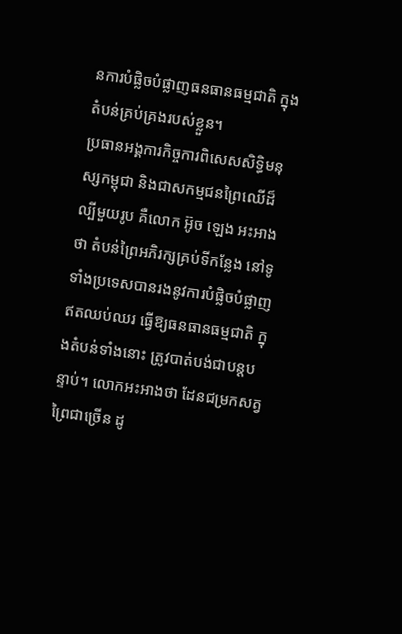នការបំផ្លិចបំផ្លាញធនធានធម្មជាតិ ក្នុងតំបន់គ្រប់គ្រងរបស់ខ្លួន។
ប្រធានអង្គការកិច្ចការពិសេសសិទ្ធិមនុស្សកម្ពុជា និងជាសកម្មជនព្រៃឈើដ៏ល្បីមួយរូប គឺលោក អ៊ូច ឡេង អះអាងថា តំបន់ព្រៃអភិរក្សគ្រប់ទីកន្លែង នៅទូទាំងប្រទេសបានរងនូវការបំផ្លិចបំផ្លាញ ឥតឈប់ឈរ ធ្វើឱ្យធនធានធម្មជាតិ ក្នុងតំបន់ទាំងនោះ ត្រូវបាត់បង់ជាបន្តបន្ទាប់។ លោកអះអាងថា ដែនជម្រកសត្វព្រៃជាច្រើន ដូ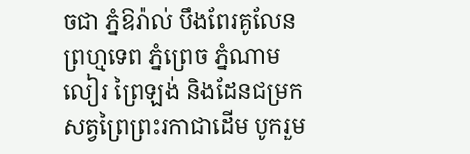ចជា ភ្នំឱរ៉ាល់ បឹងពែរគូលែនព្រហ្មទេព ភ្នំព្រេច ភ្នំណាមលៀរ ព្រៃឡង់ និងដែនជម្រកសត្វព្រៃព្រះរកាជាដើម បូករួម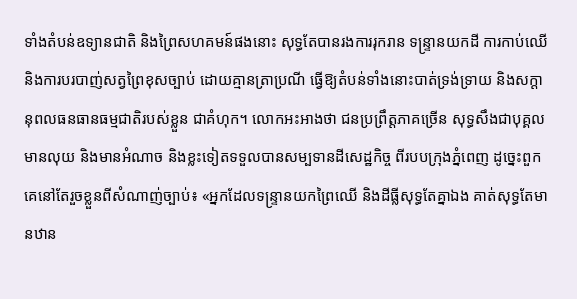ទាំងតំបន់ឧទ្យានជាតិ និងព្រៃសហគមន៍ផងនោះ សុទ្ធតែបានរងការរុករាន ទន្ទ្រានយកដី ការកាប់ឈើ និងការបរបាញ់សត្វព្រៃខុសច្បាប់ ដោយគ្មានត្រាប្រណី ធ្វើឱ្យតំបន់ទាំងនោះបាត់ទ្រង់ទ្រាយ និងសក្ដានុពលធនធានធម្មជាតិរបស់ខ្លួន ជាគំហុក។ លោកអះអាងថា ជនប្រព្រឹត្តភាគច្រើន សុទ្ធសឹងជាបុគ្គលមានលុយ និងមានអំណាច និងខ្លះទៀតទទួលបានសម្បទានដីសេដ្ឋកិច្ច ពីរបបក្រុងភ្នំពេញ ដូច្នេះពួកគេនៅតែរួចខ្លួនពីសំណាញ់ច្បាប់៖ «អ្នកដែលទន្ទ្រានយកព្រៃឈើ និងដីធ្លីសុទ្ធតែគ្នាឯង គាត់សុទ្ធតែមានឋាន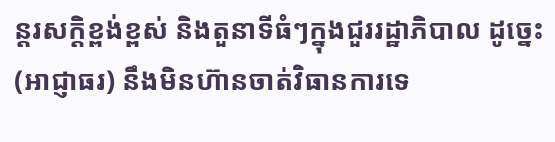ន្តរសក្ដិខ្ពង់ខ្ពស់ និងតួនាទីធំៗក្នុងជួររដ្ឋាភិបាល ដូច្នេះ (អាជ្ញាធរ) នឹងមិនហ៊ានចាត់វិធានការទេ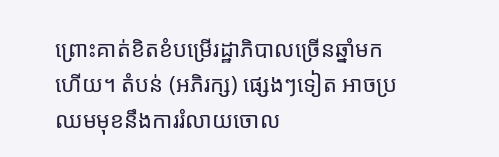ព្រោះគាត់ខិតខំបម្រើរដ្ឋាភិបាលច្រើនឆ្នាំមកហើយ។ តំបន់ (អភិរក្ស) ផ្សេងៗទៀត អាចប្រឈមមុខនឹងការរំលាយចោល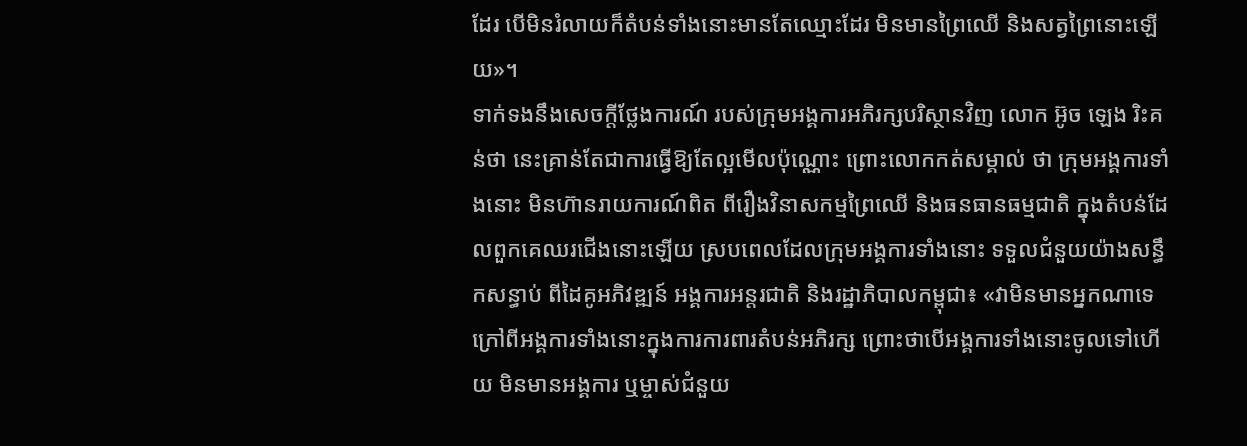ដែរ បើមិនរំលាយក៏តំបន់ទាំងនោះមានតែឈ្មោះដែរ មិនមានព្រៃឈើ និងសត្វព្រៃនោះឡើយ»។
ទាក់ទងនឹងសេចក្ដីថ្លែងការណ៍ របស់ក្រុមអង្គការអភិរក្សបរិស្ថានវិញ លោក អ៊ូច ឡេង រិះគន់ថា នេះគ្រាន់តែជាការធ្វើឱ្យតែល្អមើលប៉ុណ្ណោះ ព្រោះលោកកត់សម្គាល់ ថា ក្រុមអង្គការទាំងនោះ មិនហ៊ានរាយការណ៍ពិត ពីរឿងវិនាសកម្មព្រៃឈើ និងធនធានធម្មជាតិ ក្នុងតំបន់ដែលពួកគេឈរជើងនោះឡើយ ស្របពេលដែលក្រុមអង្គការទាំងនោះ ទទួលជំនួយយ៉ាងសន្ធឹកសន្ធាប់ ពីដៃគូអភិវឌ្ឍន៍ អង្គការអន្តរជាតិ និងរដ្ឋាភិបាលកម្ពុជា៖ «វាមិនមានអ្នកណាទេក្រៅពីអង្គការទាំងនោះក្នុងការការពារតំបន់អភិរក្ស ព្រោះថាបើអង្គការទាំងនោះចូលទៅហើយ មិនមានអង្គការ ឬម្ចាស់ជំនួយ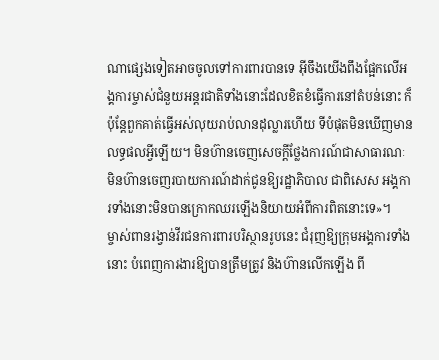ណាផ្សេងទៀតអាចចូលទៅការពារបានទេ អ៊ីចឹងយើងពឹងផ្អែកលើអង្គការម្ចាស់ជំនួយអន្តរជាតិទាំងនោះដែលខិតខំធ្វើការនៅតំបន់នោះ ក៏ប៉ុន្តែពួកគាត់ធ្វើអស់លុយរាប់លានដុល្លារហើយ ទីបំផុតមិនឃើញមានលទ្ធផលអ្វីឡើយ។ មិនហ៊ានចេញសេចក្ដីថ្លែងការណ៍ជាសាធារណៈ មិនហ៊ានចេញរបាយការណ៍ដាក់ជូនឱ្យរដ្ឋាភិបាល ជាពិសេស អង្គការទាំងនោះមិនបានក្រោកឈរឡើងនិយាយអំពីការពិតនោះទេ»។
ម្ចាស់ពានរង្វាន់វីរជនការពារបរិស្ថានរូបនេះ ជំរុញឱ្យក្រុមអង្គការទាំងនោះ បំពេញការងារឱ្យបានត្រឹមត្រូវ និងហ៊ានលើកឡើង ពី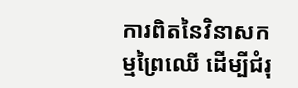ការពិតនៃវិនាសកម្មព្រៃឈើ ដើម្បីជំរុ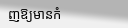ញឱ្យមានកំ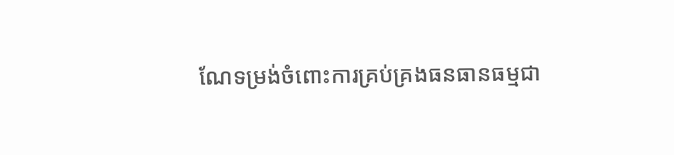ណែទម្រង់ចំពោះការគ្រប់គ្រងធនធានធម្មជា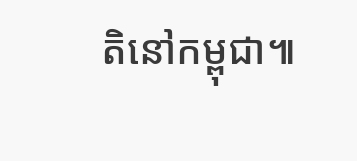តិនៅកម្ពុជា៕